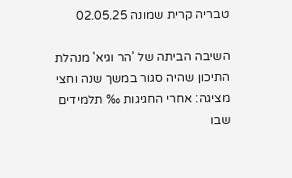טבריה קרית שמונה 02.05.25

השיבה הביתה של 'הר וגיא' מנהלת התיכון שהיה סגור במשך שנה וחצי מציגה: אחרי החגיגות ‰ תלמידים שבו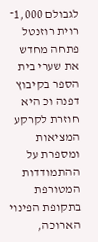לגבולם 1,000־ רוית רוזנטל פתחה מחדש את שערי בית הספר בקיבוץ דפנה וכ היא חוזרת לקרקע המציאות ומספרת על ההתמודדות המטורפת בתקופת הפינוי הארוכה,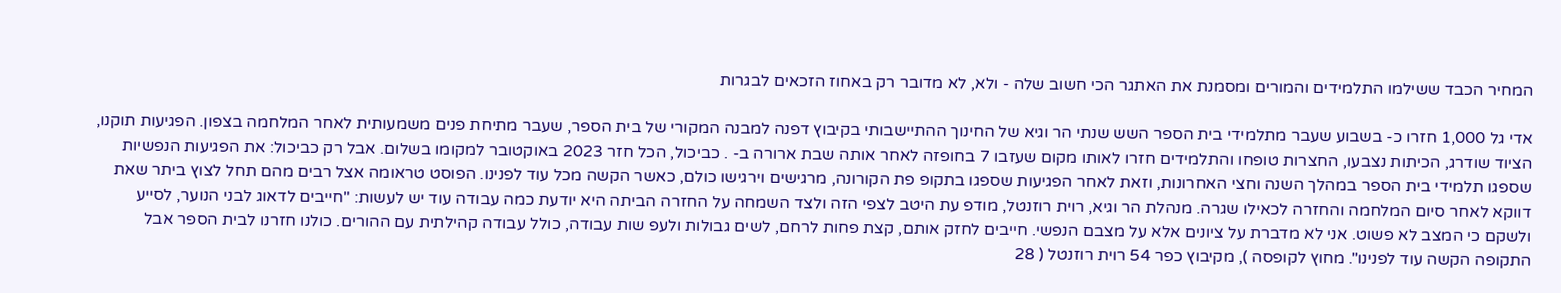המחיר הכבד ששילמו התלמידים והמורים ומסמנת את האתגר הכי חשוב שלה - ולא, לא מדובר רק באחוז הזכאים לבגרות

אדי גל 1,000 חזרו כ- בשבוע שעבר מתלמידי בית הספר השש שנתי הר וגיא של החינוך ההתיישבותי בקיבוץ דפנה למבנה המקורי של בית הספר, שעבר מתיחת פנים משמעותית לאחר המלחמה בצפון. הפגיעות תוקנו, הציוד שודרג, הכיתות נצבעו, החצרות טופחו והתלמידים חזרו לאותו מקום שעזבו 7 בחופזה לאחר אותה שבת ארורה ב- . כביכול, הכל חזר 2023 באוקטובר למקומו בשלום. אבל רק כביכול: את הפגיעות הנפשיות שספגו תלמידי בית הספר במהלך השנה וחצי האחרונות, וזאת לאחר הפגיעות שספגו בתקופ פת הקורונה, מרגישים וירגישו כולם, כאשר הקשה מכל עוד לפנינו. הפוסט טראומה אצל רבים מהם תחל לצוץ ביתר שאת דווקא לאחר סיום המלחמה והחזרה לכאילו שגרה. מנהלת הר וגיא, רוית רוזנטל, מודפ עת היטב לצפי הזה ולצד השמחה על החזרה הביתה היא יודעת כמה עבודה עוד יש לעשות: "חייבים לדאוג לבני הנוער, לסייע ולשקם כי המצב לא פשוט. אני לא מדברת על ציונים אלא על מצבם הנפשי. חייבים לחזק אותם, קצת פחות לרחם, לשים גבולות ולעפ שות עבודה, כולל עבודה קהילתית עם ההורים. כולנו חזרנו לבית הספר אבל התקופה הקשה עוד לפנינו". מחוץ לקופסה ), מקיבוץ כפר 54 רוית רוזנטל ( 28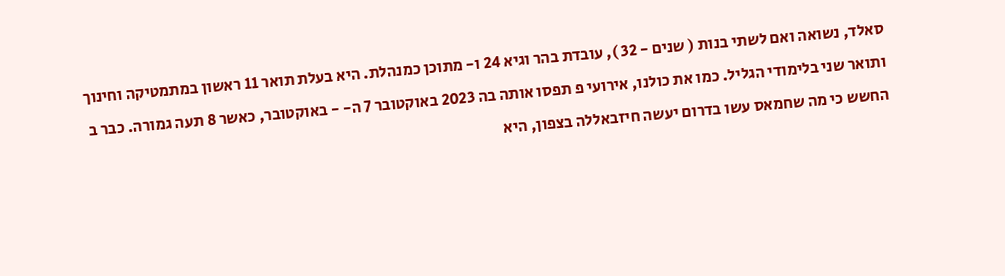סאלד, נשואה ואם לשתי בנות ( שנים - 32 ), עובדת בהר וגיא 24 ו- מתוכן כמנהלת. היא בעלת תואר 11 ראשון במתמטיקה וחינוך ותואר שני בלימודי הגליל. כמו את כולנו, אירועי פ תפסו אותה בה 2023 באוקטובר 7 ה- - באוקטובר, כאשר 8 תעה גמורה. כבר ב החשש כי מה שחמאס עשו בדרום יעשה חיזבאללה בצפון, היא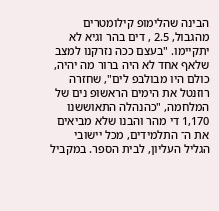הבינה שהלימופ קילומטרים מהגבול, 2.5 , דים בהר וגיא לא יתקיימו. "בעצם ככה נזרקנו למצב שלאף אחד לא היה ברור מה יהיה, כולם היו מבולבפ לים", שחזרה רוזנטל את הימים הראשופ נים של המלחמה, "כהנהלה התאוששנו 1,170 די מהר והבנו שלא מביאים את ה־ התלמידים, מכל יישובי הגליל העליון, לבית הספר. במקביל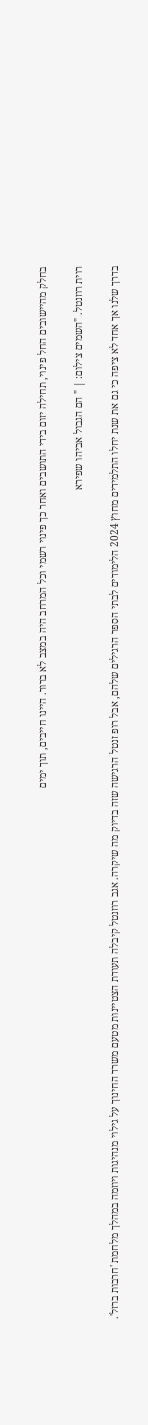בחלק מהיישובים החל פינוי, תחילה יזום בידי התושבים ואחר כך פינוי רשמי וכל המרחב היה במצב לא ברור. היינו חייבים, תוך ימים

רוית רוזנטל. "השמים צילום: | " הם הגבול אביהו שפירא

בדרך שלנו אך אחד לא ציפה כי גם את שנת יחלו התלמידים מחוץ 2024 הלימודים לבתי הספר הרגילים שלהם, אבל רופ זנטל הרגישה שזה בדיוק מה שיקרה. אגב רוזנטל קיבלה תעודת הצטיינות מטעם משרד החינוך על גילוי מנהיגות ויוזמה במהלך מלחמת 'חרבות ברזל'.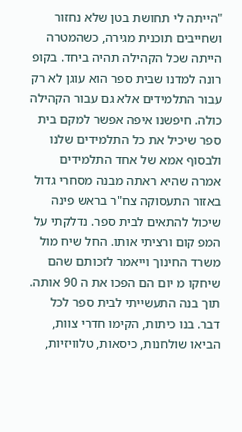"הייתה לי תחושת בטן שלא נחזור ושחייבים תוכנית מגירה, כשהמטרה הייתה שכל הקהילה תהיה ביחד. בקופ רונה למדנו שבית ספר הוא עוגן לא רק עבור התלמידים אלא גם עבור הקהילה כולה. חיפשנו איפה אפשר למקם בית ספר שיכיל את כל התלמידים שלנו ולבסוף אמא של אחד התלמידים אמרה שהיא ראתה מבנה מסחרי גדול באזור התעסוקה צח"ר בראש פינה שיכול להתאים לבית ספר. נדלקתי על המפ קום ורציתי אותו. החל שיח מול משרד החינוך וייאמר לזכותם שהם שיחקו מ יום הם הפכו את ה 90 אותה. תוך בנה התעשייתי לבית ספר לכל דבר. בנו כיתות, הקימו חדרי צוות, הביאו שולחנות, כיסאות, טלוויזיות,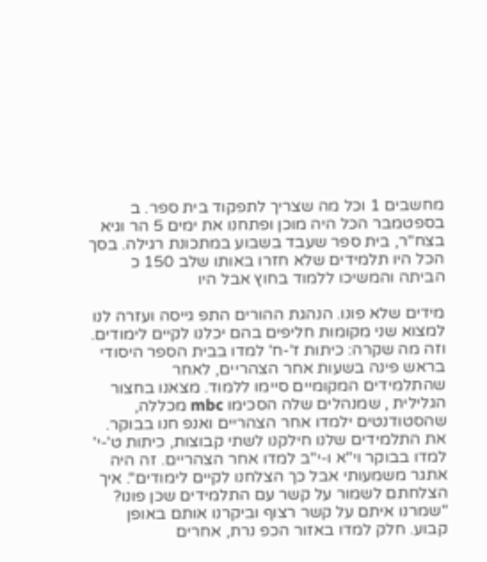מחשבים 1 וכל מה שצריך לתפקוד בית ספר. ב בספטמבר הכל היה מוכן ופתחנו את ימים 5 הר וגיא בצח"ר, בית ספר שעבד בשבוע במתכונת רגילה. בסך הכל היו תלמידים שלא חזרו באותו שלב 150 כ הביתה והמשיכו ללמוד בחוץ אבל היו

מידים שלא פונו. הנהגת ההורים התפ גייסה ועזרה לנו למצוא שני מקומות חליפים בהם יכלנו לקיים לימודים. וזה מה שקרה: כיתות ז'-ח' למדו בבית הספר היסודי בראש פינה בשעות אחר הצהריים, לאחר שהתלמידים המקומיים סיימו ללמוד. מצאנו בחצור הגלילית , שמנהלים שלה הסכימו mbc מכללה, שהסטודנטים ילמדו אחר הצהריים ואנפ חנו בבוקר. את התלמידים שלנו חילקנו לשתי קבוצות, כיתות ט'-י' למדו בבוקר וי"א ו-י"ב למדו אחר הצהריים. זה היה אתגר משמעותי אבל כך הצלחנו לקיים לימודים". איך הצלחתם לשמור על קשר עם התלמידים שכן פונו? "שמרנו איתם על קשר רצוף וביקרנו אותם באופן קבוע. חלק למדו באזור הכפ נרת, אחרים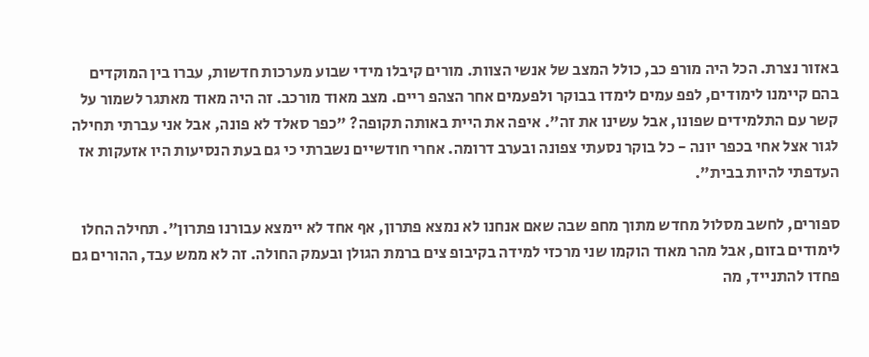באזור נצרת. הכל היה מורפ כב, כולל המצב של אנשי הצוות. מורים קיבלו מידי שבוע מערכות חדשות, עברו בין המוקדים בהם קיימנו לימודים, לפפ עמים לימדו בבוקר ולפעמים אחר הצהפ ריים. מצב מאוד מורכב. זה היה מאוד מאתגר לשמור על קשר עם התלמידים שפונו, אבל עשינו את זה". איפה את היית באותה תקופה? "כפר סאלד לא פונה, אבל אני עברתי תחילה לגור אצל אחי בכפר יונה - כל בוקר נסעתי צפונה ובערב דרומה. אחרי חודשיים נשברתי כי גם בעת הנסיעות היו אזעקות אז העדפתי להיות בבית".

ספורים, לחשב מסלול מחדש מתוך מחפ שבה שאם אנחנו לא נמצא פתרון, אף אחד לא יימצא עבורנו פתרון". תחילה החלו לימודים בזום, אבל מהר מאוד הוקמו שני מרכזי למידה בקיבופ צים ברמת הגולן ובעמק החולה. זה לא ממש עבד, ההורים גם פחדו להתנייד, מה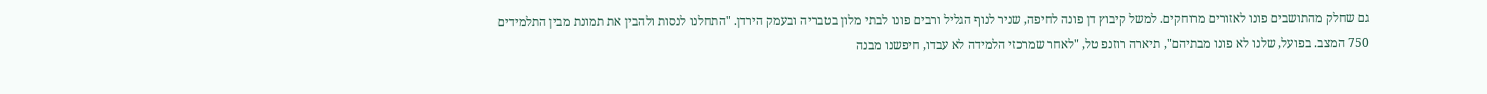גם שחלק מהתושבים פונו לאזורים מרוחקים. למשל קיבוץ דן פונה לחיפה, שניר לנוף הגליל ורבים פונו לבתי מלון בטבריה ובעמק הירדן. "התחלנו לנסות ולהבין את תמונת מבין התלמידים 750 המצב. בפועל, שלנו לא פונו מבתיהם", תיארה רוזנפ טל, "לאחר שמרכזי הלמידה לא עבדו, חיפשנו מבנה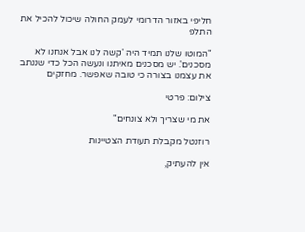חליפי באזור הדרומי לעמק החולה שיכול להכיל את התלפ

"המוטו שלנו תמיד היה 'קשה לנו אבל אנחנו לא מסכנים'. יש מסכנים מאיתנו ונעשה הכל כדי שננתב את עצמנו בצורה כי טובה שאפשר. מחזקים

צילום: פרטי

את מי שצריך ולא צונחים"

רוזנטל מקבלת תעודת הצטיינות

אין להעתיק,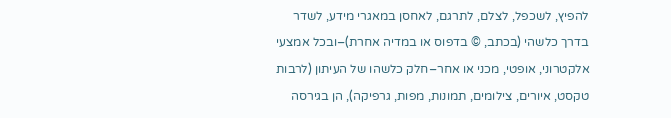להפיץ, לשכפל, לצלם, לתרגם, לאחסן במאגרי מידע, לשדר בדרך כלשהי (בכתב, © בדפוס או במדיה אחרת)–ובכל אמצעי אלקטרוני, אופטי, מכני או אחר–חלק כלשהו של העיתון (לרבות טקסט, איורים, צילומים, תמונות, מפות, גרפיקה), הן בגירסה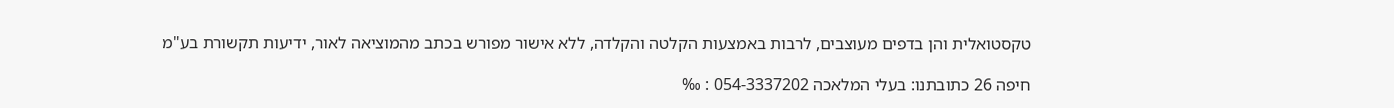טקסטואלית והן בדפים מעוצבים, לרבות באמצעות הקלטה והקלדה, ללא אישור מפורש בכתב מהמוציאה לאור, ידיעות תקשורת בע"מ

חיפה 26 כתובתנו: בעלי המלאכה 054-3337202 : ‰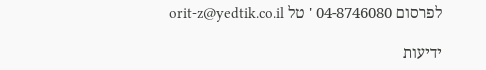לפרסום 04-8746080 ' טל orit-z@yedtik.co.il

ידיעות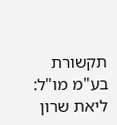תקשורת בע"מ מו"ל: ליאת שרון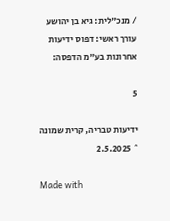/ מנכ"לית: גיא בן יהושע עורך ראשי: דפוס ידיעות אחרונות בע"מ הדפסה:

5

ידיעות טבריה, קרית שמונה ˆ 2.5.2025

Made with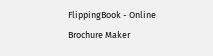FlippingBook - Online Brochure Maker